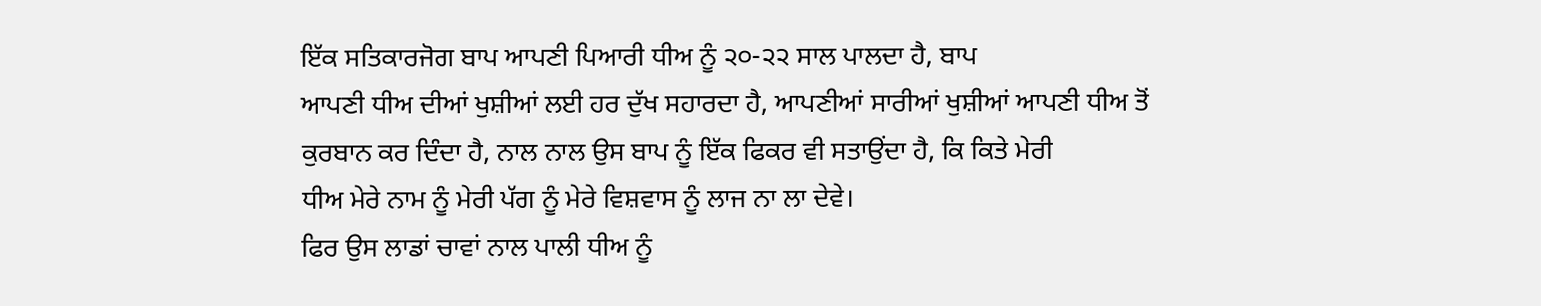ਇੱਕ ਸਤਿਕਾਰਜੋਗ ਬਾਪ ਆਪਣੀ ਪਿਆਰੀ ਧੀਅ ਨੂੰ ੨੦-੨੨ ਸਾਲ ਪਾਲਦਾ ਹੈ, ਬਾਪ
ਆਪਣੀ ਧੀਅ ਦੀਆਂ ਖੁਸ਼ੀਆਂ ਲਈ ਹਰ ਦੁੱਖ ਸਹਾਰਦਾ ਹੈ, ਆਪਣੀਆਂ ਸਾਰੀਆਂ ਖੁਸ਼ੀਆਂ ਆਪਣੀ ਧੀਅ ਤੋਂ
ਕੁਰਬਾਨ ਕਰ ਦਿੰਦਾ ਹੈ, ਨਾਲ ਨਾਲ ਉਸ ਬਾਪ ਨੂੰ ਇੱਕ ਫਿਕਰ ਵੀ ਸਤਾਉਂਦਾ ਹੈ, ਕਿ ਕਿਤੇ ਮੇਰੀ
ਧੀਅ ਮੇਰੇ ਨਾਮ ਨੂੰ ਮੇਰੀ ਪੱਗ ਨੂੰ ਮੇਰੇ ਵਿਸ਼ਵਾਸ ਨੂੰ ਲਾਜ ਨਾ ਲਾ ਦੇਵੇ।
ਫਿਰ ਉਸ ਲਾਡਾਂ ਚਾਵਾਂ ਨਾਲ ਪਾਲੀ ਧੀਅ ਨੂੰ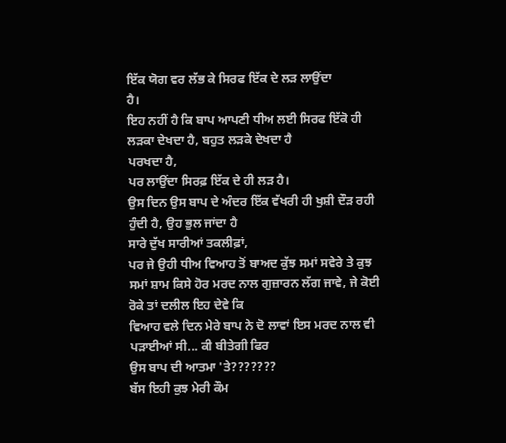ਇੱਕ ਯੋਗ ਵਰ ਲੱਭ ਕੇ ਸਿਰਫ ਇੱਕ ਦੇ ਲੜ ਲਾਉਂਦਾ
ਹੈ।
ਇਹ ਨਹੀਂ ਹੈ ਕਿ ਬਾਪ ਆਪਣੀ ਧੀਅ ਲਈ ਸਿਰਫ ਇੱਕੋ ਹੀ ਲੜਕਾ ਦੇਖਦਾ ਹੈ, ਬਹੁਤ ਲੜਕੇ ਦੇਖਦਾ ਹੈ
ਪਰਖਦਾ ਹੈ,
ਪਰ ਲਾਉਂਦਾ ਸਿਰਫ਼ ਇੱਕ ਦੇ ਹੀ ਲੜ ਹੈ।
ਉਸ ਦਿਨ ਉਸ ਬਾਪ ਦੇ ਅੰਦਰ ਇੱਕ ਵੱਖਰੀ ਹੀ ਖੁਸ਼ੀ ਦੌੜ ਰਹੀ ਹੁੰਦੀ ਹੈ, ਉਹ ਭੁਲ ਜਾਂਦਾ ਹੈ
ਸਾਰੇ ਦੁੱਖ ਸਾਰੀਆਂ ਤਕਲੀਫ਼ਾਂ,
ਪਰ ਜੇ ਉਹੀ ਧੀਅ ਵਿਆਹ ਤੋਂ ਬਾਅਦ ਕੁੱਝ ਸਮਾਂ ਸਵੇਰੇ ਤੇ ਕੁਝ
ਸਮਾਂ ਸ਼ਾਮ ਕਿਸੇ ਹੋਰ ਮਰਦ ਨਾਲ ਗੁਜ਼ਾਰਨ ਲੱਗ ਜਾਵੇ, ਜੇ ਕੋਈ ਰੋਕੇ ਤਾਂ ਦਲੀਲ ਇਹ ਦੇਵੇ ਕਿ
ਵਿਆਹ ਵਲੇ ਦਿਨ ਮੇਰੇ ਬਾਪ ਨੇ ਦੋ ਲਾਵਾਂ ਇਸ ਮਰਦ ਨਾਲ ਵੀ ਪੜਾਈਆਂ ਸੀ... ਕੀ ਬੀਤੇਗੀ ਫਿਰ
ਉਸ ਬਾਪ ਦੀ ਆਤਮਾ 'ਤੇ???????
ਬੱਸ ਇਹੀ ਕੁਝ ਮੇਰੀ ਕੌਮ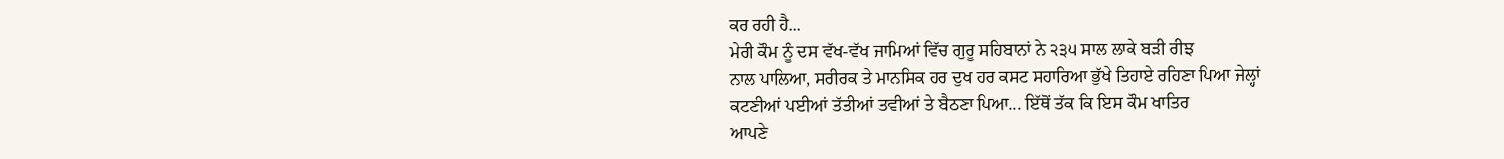ਕਰ ਰਹੀ ਹੈ...
ਮੇਰੀ ਕੌਮ ਨੂੰ ਦਸ ਵੱਖ-ਵੱਖ ਜਾਮਿਆਂ ਵਿੱਚ ਗੁਰੂ ਸਹਿਬਾਨਾਂ ਨੇ ੨੩੫ ਸਾਲ ਲਾਕੇ ਬੜੀ ਰੀਝ
ਨਾਲ ਪਾਲਿਆ, ਸਰੀਰਕ ਤੇ ਮਾਨਸਿਕ ਹਰ ਦੁਖ ਹਰ ਕਸਟ ਸਹਾਰਿਆ ਭੁੱਖੇ ਤਿਹਾਏ ਰਹਿਣਾ ਪਿਆ ਜੇਲ੍ਹਾਂ
ਕਟਣੀਆਂ ਪਈਆਂ ਤੱਤੀਆਂ ਤਵੀਆਂ ਤੇ ਬੈਠਣਾ ਪਿਆ... ਇੱਥੋਂ ਤੱਕ ਕਿ ਇਸ ਕੌਮ ਖਾਤਿਰ
ਆਪਣੇ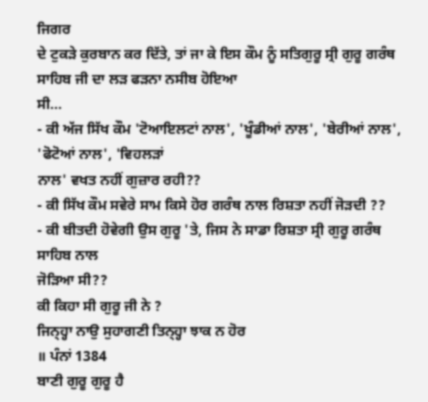ਜਿਗਰ
ਦੇ ਟੁਕੜੇ ਕੁਰਬਾਨ ਕਰ ਦਿੱਤੇ, ਤਾਂ ਜਾ ਕੇ ਇਸ ਕੌਮ ਨੂੰ ਸਤਿਗੁਰੂ ਸ੍ਰੀ ਗੁਰੂ ਗਰੰਥ
ਸਾਹਿਬ ਜੀ ਦਾ ਲੜ ਫੜਨਾ ਨਸੀਬ ਹੋਇਆ
ਸੀ...
- ਕੀ ਅੱਜ ਸਿੱਖ ਕੌਮ 'ਟੋਆਇਲਟਾਂ ਨਾਲ', 'ਖੂੰਡੀਆਂ ਨਾਲ', 'ਬੇਰੀਆਂ ਨਾਲ', 'ਫੋਟੋਆਂ ਨਾਲ', 'ਵਿਹਲੜਾਂ
ਨਾਲ' ਵਖਤ ਨਹੀਂ ਗੁਜ਼ਾਰ ਰਹੀ??
- ਕੀ ਸਿੱਖ ਕੌਮ ਸਵੇਰੇ ਸਾਮ ਕਿਸੇ ਹੋਰ ਗਰੰਥ ਨਾਲ ਰਿਸ਼ਤਾ ਨਹੀਂ ਜੋੜਦੀ ??
- ਕੀ ਬੀਤਦੀ ਹੋਵੇਗੀ ਉਸ ਗੁਰੂ 'ਤੇ, ਜਿਸ ਨੇ ਸਾਡਾ ਰਿਸ਼ਤਾ ਸ੍ਰੀ ਗੁਰੂ ਗਰੰਥ ਸਾਹਿਬ ਨਾਲ
ਜੋੜਿਆ ਸੀ??
ਕੀ ਕਿਹਾ ਸੀ ਗੁਰੂ ਜੀ ਨੇ ?
ਜਿਨ੍ਹ੍ਹਾ ਨਾਉ ਸੁਹਾਗਣੀ ਤਿਨ੍ਹ੍ਹਾ ਝਾਕ ਨ ਹੋਰ
॥ ਪੰਨਾਂ 1384
ਬਾਣੀ ਗੁਰੂ ਗੁਰੂ ਹੈ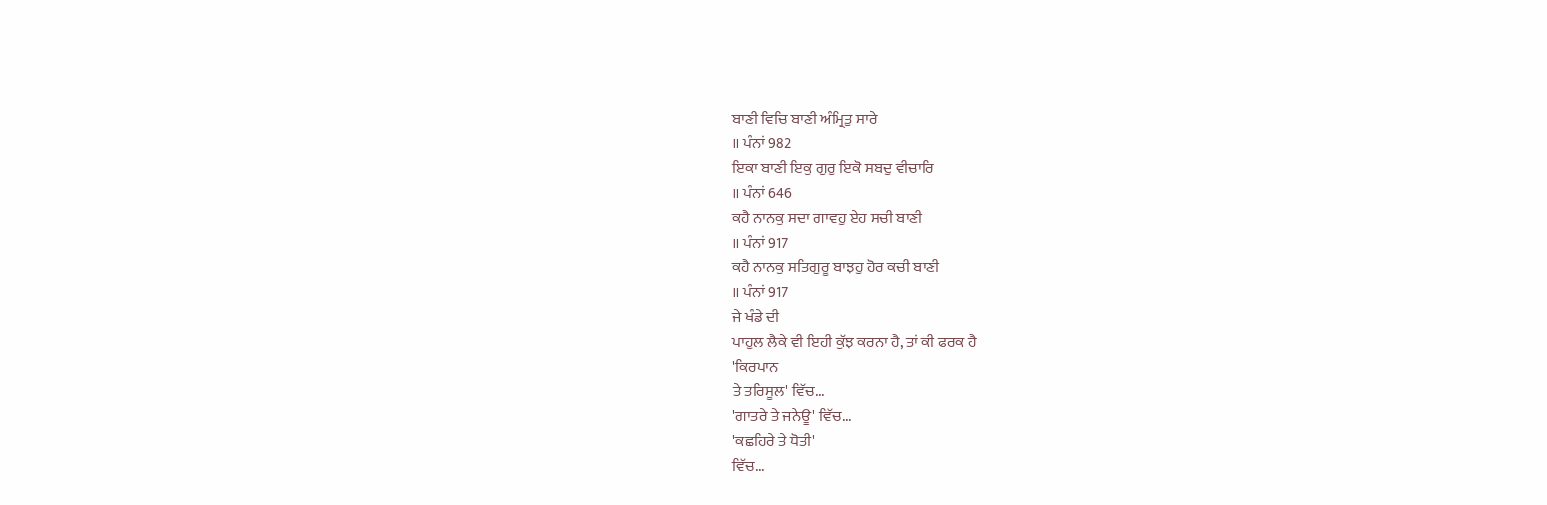ਬਾਣੀ ਵਿਚਿ ਬਾਣੀ ਅੰਮ੍ਰਿਤੁ ਸਾਰੇ
॥ ਪੰਨਾਂ 982
ਇਕਾ ਬਾਣੀ ਇਕੁ ਗੁਰੁ ਇਕੋ ਸਬਦੁ ਵੀਚਾਰਿ
॥ ਪੰਨਾਂ 646
ਕਹੈ ਨਾਨਕੁ ਸਦਾ ਗਾਵਹੁ ਏਹ ਸਚੀ ਬਾਣੀ
॥ ਪੰਨਾਂ 917
ਕਹੈ ਨਾਨਕੁ ਸਤਿਗੁਰੂ ਬਾਝਹੁ ਹੋਰ ਕਚੀ ਬਾਣੀ
॥ ਪੰਨਾਂ 917
ਜੇ ਖੰਡੇ ਦੀ
ਪਾਹੁਲ ਲੈਕੇ ਵੀ ਇਹੀ ਕੁੱਝ ਕਰਨਾ ਹੈ, ਤਾਂ ਕੀ ਫਰਕ ਹੈ
'ਕਿਰਪਾਨ
ਤੇ ਤਰਿਸੂਲ' ਵਿੱਚ...
'ਗਾਤਰੇ ਤੇ ਜਨੇਊ' ਵਿੱਚ...
'ਕਛਹਿਰੇ ਤੇ ਧੋਤੀ'
ਵਿੱਚ...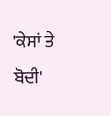'ਕੇਸਾਂ ਤੇ
ਬੋਦੀ'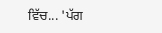ਵਿੱਚ... 'ਪੱਗ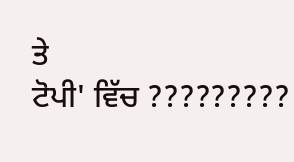ਤੇ
ਟੋਪੀ' ਵਿੱਚ ?????????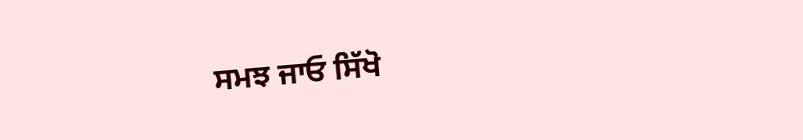ਸਮਝ ਜਾਓ ਸਿੱਖੋ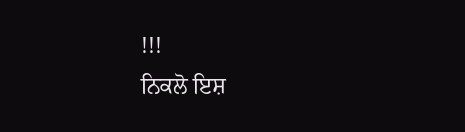!!!
ਨਿਕਲੋ ਇਸ਼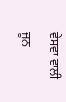ਵੇਸਵਾ ਵਾਲੀ ਜੂਨ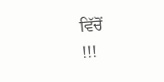ਵਿੱਚੋਂ
!!!